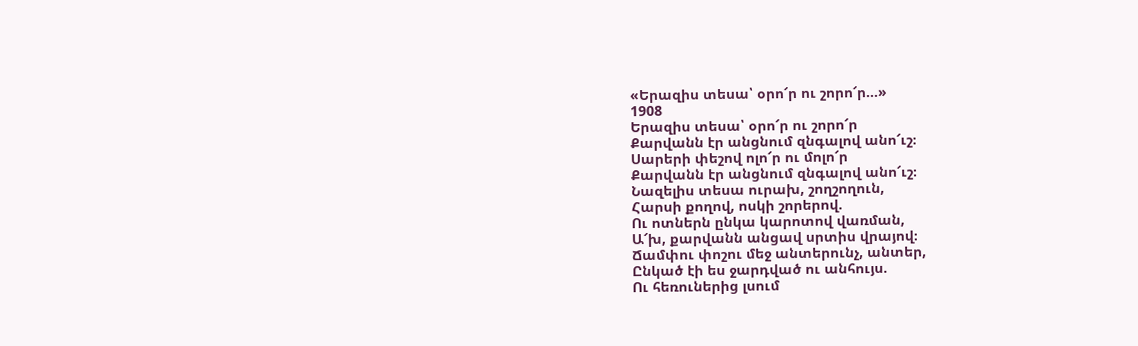«Երազիս տեսա՝ օրո՜ր ու շորո՜ր…»
1908
Երազիս տեսա՝ օրո՜ր ու շորո՜ր
Քարվանն էր անցնում զնգալով անո՜ւշ։
Սարերի փեշով ոլո՜ր ու մոլո՜ր
Քարվանն էր անցնում զնգալով անո՜ւշ։
Նազելիս տեսա ուրախ, շողշողուն,
Հարսի քողով, ոսկի շորերով.
Ու ոտներն ընկա կարոտով վառման,
Ա՜խ, քարվանն անցավ սրտիս վրայով։
Ճամփու փոշու մեջ անտերունչ, անտեր,
Ընկած էի ես ջարդված ու անհույս.
Ու հեռուներից լսում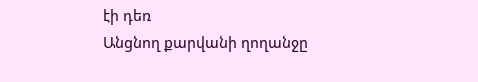էի դեռ
Անցնող քարվանի ղողանջը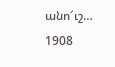անո՜ւշ…
1908